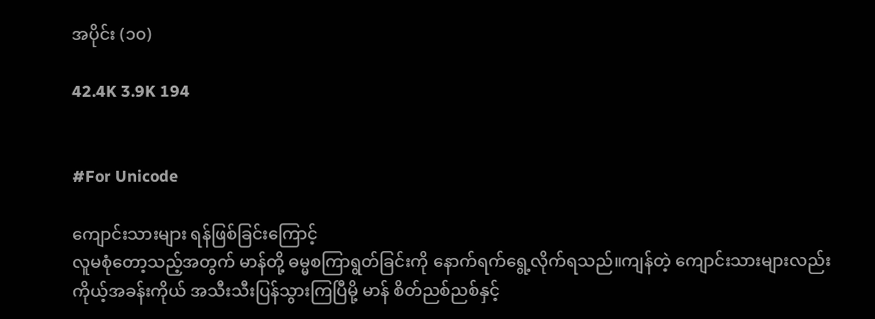အပိုင်း (၁၀)

42.4K 3.9K 194


#For Unicode

ကျောင်းသားများ ရန်ဖြစ်ခြင်းကြောင့်
လူမစုံတော့သည့်အတွက် မာန်တို့ ဓမ္မစကြာရွတ်ခြင်းကို နောက်ရက်ရွေ့လိုက်ရသည်။ကျန်တဲ့ ကျောင်းသားများလည်း ကိုယ့်အခန်းကိုယ် အသီးသီးပြန်သွားကြပြီမို့ မာန် စိတ်ညစ်ညစ်နှင့်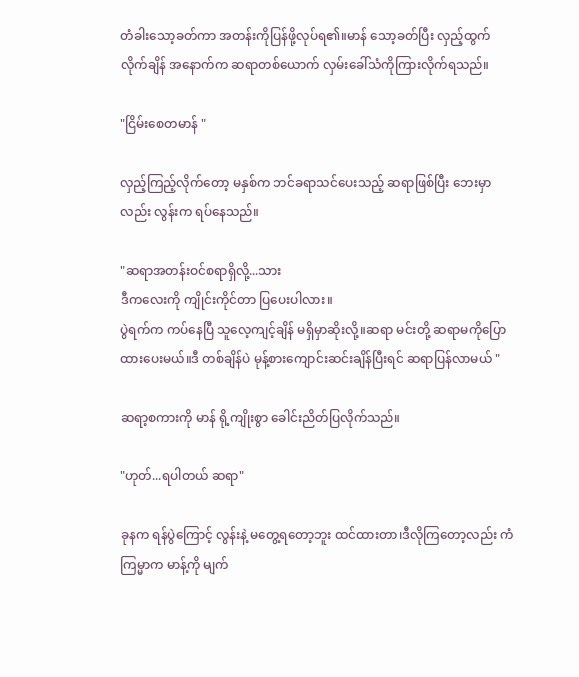တံခါးသော့ခတ်ကာ အတန်းကိုပြန်ဖို့လုပ်ရ၏။မာန် သော့ခတ်ပြီး လှည့်ထွက်လိုက်ချိန် အနောက်က ဆရာတစ်ယောက် လှမ်းခေါ်သံကိုကြားလိုက်ရသည်။

"ငြိမ်းစေတမာန် "

လှည့်ကြည့်လိုက်တော့ မနှစ်က ဘင်ခရာသင်ပေးသည့် ဆရာဖြစ်ပြီး ဘေးမှာလည်း လွန်းက ရပ်နေသည်။

"ဆရာအတန်းဝင်စရာရှိလို့...သား
ဒီကလေးကို ကျိုင်းကိုင်တာ ပြပေးပါလား။
ပွဲရက်က ကပ်နေပြီ သူလေ့ကျင့်ချိန် မရှိမှာဆိုးလို့။ဆရာ မင်းတို့ ဆရာမကိုပြောထားပေးမယ်။ဒီ တစ်ချိန်ပဲ မုန့်စားကျောင်းဆင်းချိန်ပြီးရင် ဆရာပြန်လာမယ် "

ဆရာ့စကားကို မာန် ရို့ကျိုးစွာ ခေါင်းညိတ်ပြလိုက်သည်။

"ဟုတ်...ရပါတယ် ဆရာ"

ခုနက ရန်ပွဲကြောင့် လွန်းနဲ့ မတွေ့ရတော့ဘူး ထင်ထားတာ၊ဒီလိုကြတော့လည်း ကံကြမ္မာက မာန့်ကို မျက်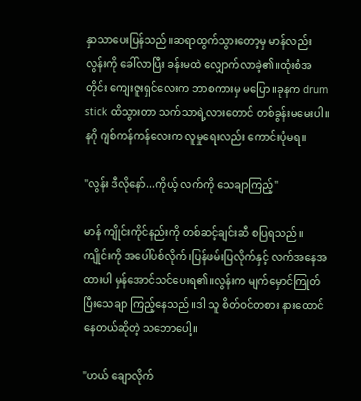နှာသာပေးပြန်သည်။ဆရာထွက်သွားတော့မှ မာန်လည်း လွန်းကို ခေါ်လာပြီး ခန်းမထဲ လျှောက်လာခဲ့၏။ထုံးစံအတိုင်း ကျေးဇူးရှင်လေးက ဘာစကားမှ မပြော။ခုနက drum stick ထိသွားတာ သက်သာရဲ့လားတောင် တစ်ခွန်းမမေးပါ။နဂို ဂျစ်ကန်ကန်လေးက လူမှုရေးလည်း ကောင်းပုံမရ။

"လွန်း ဒီလိုနော်...ကိုယ့် လက်ကို သေချာကြည့်"

မာန် ကျိုင်းကိုင်နည်းကို တစ်ဆင့်ချင်းဆီ စပြရသည်။
ကျိုင်းကို အပေါ်ပစ်လိုက်၊ပြန်ဖမ်းပြလိုက်နှင့် လက်အနေအထားပါ မှန်အောင်သင်ပေးရ၏။လွန်းက မျက်မှောင်ကြုတ်ပြီးသေချာ ကြည့်နေသည်။ဒါ သူ စိတ်ဝင်တစား နားထောင်နေတယ်ဆိုတဲ့ သဘောပေါ့။

"ဟယ် ချောလိုက်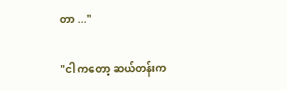တာ ..."

"ငါ ကတော့ ဆယ်တန်းက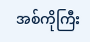အစ်ကိုကြီး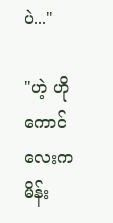ပဲ..."

"ဟဲ့ ဟိုကောင်လေးက မိန်း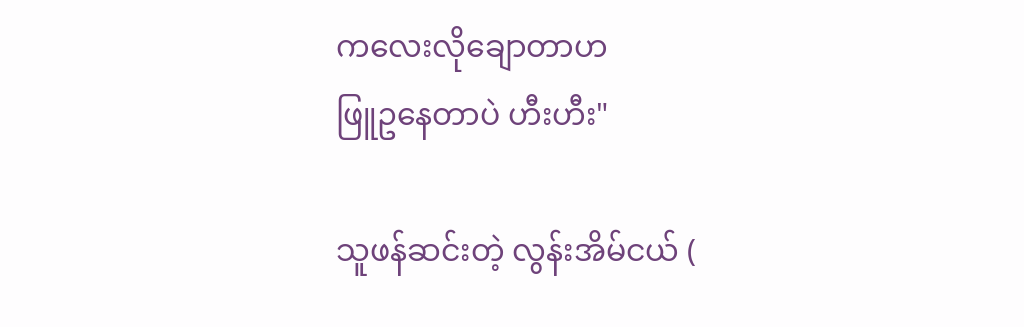ကလေးလိုချောတာဟ
ဖြူဥနေတာပဲ ဟီးဟီး"

သူဖန်ဆင်းတဲ့ လွန်းအိမ်ငယ် (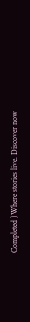Completed )Where stories live. Discover now